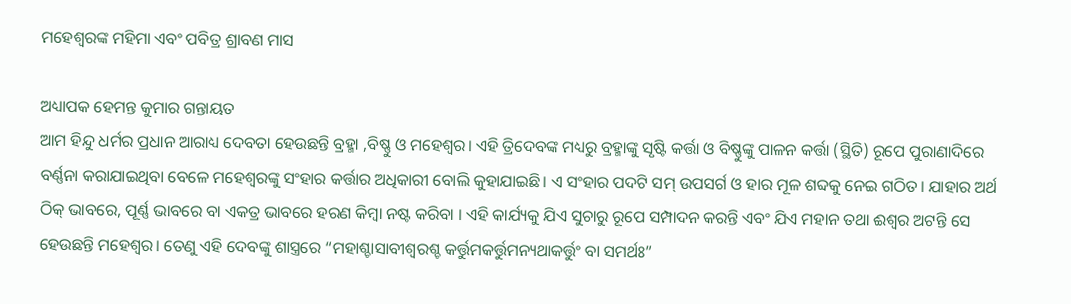ମହେଶ୍ୱରଙ୍କ ମହିମା ଏବଂ ପବିତ୍ର ଶ୍ରାବଣ ମାସ

ଅଧ୍ୟାପକ ହେମନ୍ତ କୁମାର ଗନ୍ତାୟତ
ଆମ ହିନ୍ଦୁ ଧର୍ମର ପ୍ରଧାନ ଆରାଧ୍ୟ ଦେବତା ହେଉଛନ୍ତି ବ୍ରହ୍ମା ,ବିଷ୍ଣୁ ଓ ମହେଶ୍ୱର। ଏହି ତ୍ରିଦେବଙ୍କ ମଧ୍ୟରୁ ବ୍ରହ୍ମାଙ୍କୁ ସୃଷ୍ଟି କର୍ତ୍ତା ଓ ବିଷ୍ଣୁଙ୍କୁ ପାଳନ କର୍ତ୍ତା (ସ୍ଥିତି) ରୂପେ ପୁରାଣାଦିରେ ବର୍ଣ୍ଣନା କରାଯାଇଥିବା ବେଳେ ମହେଶ୍ୱରଙ୍କୁ ସଂହାର କର୍ତ୍ତାର ଅଧିକାରୀ ବୋଲି କୁହାଯାଇଛି। ଏ ସଂହାର ପଦଟି ସମ୍ ଉପସର୍ଗ ଓ ହାର ମୂଳ ଶବ୍ଦକୁ ନେଇ ଗଠିତ। ଯାହାର ଅର୍ଥ ଠିକ୍ ଭାବରେ, ପୂର୍ଣ୍ଣ ଭାବରେ ବା ଏକତ୍ର ଭାବରେ ହରଣ କିମ୍ୱା ନଷ୍ଟ କରିବା । ଏହି କାର୍ଯ୍ୟକୁ ଯିଏ ସୁଚାରୁ ରୂପେ ସମ୍ପାଦନ କରନ୍ତି ଏବଂ ଯିଏ ମହାନ ତଥା ଈଶ୍ୱର ଅଟନ୍ତି ସେ ହେଉଛନ୍ତି ମହେଶ୍ଵର। ତେଣୁ ଏହି ଦେବଙ୍କୁ ଶାସ୍ତ୍ରରେ “ମହାଶ୍ଚାସାବୀଶ୍ୱରଶ୍ଚ କର୍ତ୍ତୁମକର୍ତ୍ତୁମନ୍ୟଥାକର୍ତ୍ତୁଂ ବା ସମର୍ଥଃ”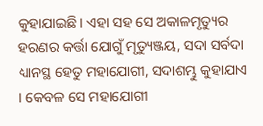କୁହାଯାଇଛି। ଏହା ସହ ସେ ଅକାଳମୃତ୍ୟୁର ହରଣର କର୍ତ୍ତା ଯୋଗୁଁ ମୃତ୍ୟୁଞ୍ଜୟ, ସଦା ସର୍ବଦା ଧ୍ୟାନସ୍ଥ ହେତୁ ମହାଯୋଗୀ, ସଦାଶମ୍ଭୁ କୁହାଯାଏ । କେବଳ ସେ ମହାଯୋଗୀ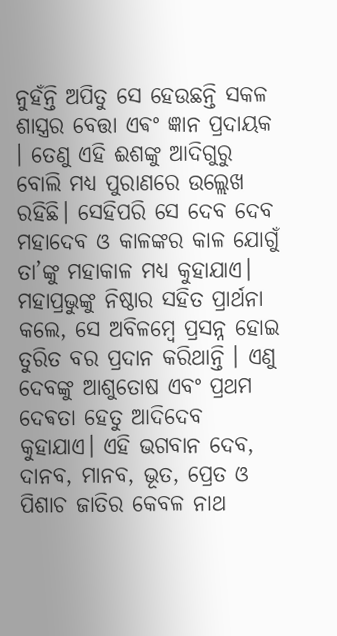ନୁହଁନ୍ତି ଅପିତୁ ସେ ହେଉଛନ୍ତି ସକଳ ଶାସ୍ତ୍ରର ବେତ୍ତା ଏଵଂ ଜ୍ଞାନ ପ୍ରଦାୟକ । ତେଣୁ ଏହି ଈଶଙ୍କୁ ଆଦିଗୁରୁ ବୋଲି ମଧ୍ୟ ପୁରାଣରେ ଉଲ୍ଲେଖ ରହିଛି। ସେହିପରି ସେ ଦେବ ଦେବ ମହାଦେବ ଓ କାଳଙ୍କର କାଳ ଯୋଗୁଁ ତା’ଙ୍କୁ ମହାକାଳ ମଧ୍ୟ କୁହାଯାଏ। ମହାପ୍ରଭୁଙ୍କୁ ନିଷ୍ଠାର ସହିତ ପ୍ରାର୍ଥନା କଲେ, ସେ ଅବିଳମ୍ବେ ପ୍ରସନ୍ନ ହୋଇ ତୁରିତ ବର ପ୍ରଦାନ କରିଥାନ୍ତି । ଏଣୁ ଦେବଙ୍କୁ ଆଶୁତୋଷ ଏବଂ ପ୍ରଥମ ଦେଵତା ହେତୁ ଆଦିଦେବ କୁହାଯାଏ। ଏହି ଭଗବାନ ଦେବ, ଦାନବ, ମାନବ, ଭୂତ, ପ୍ରେତ ଓ ପିଶାଚ ଜାତିର କେବଳ ନାଥ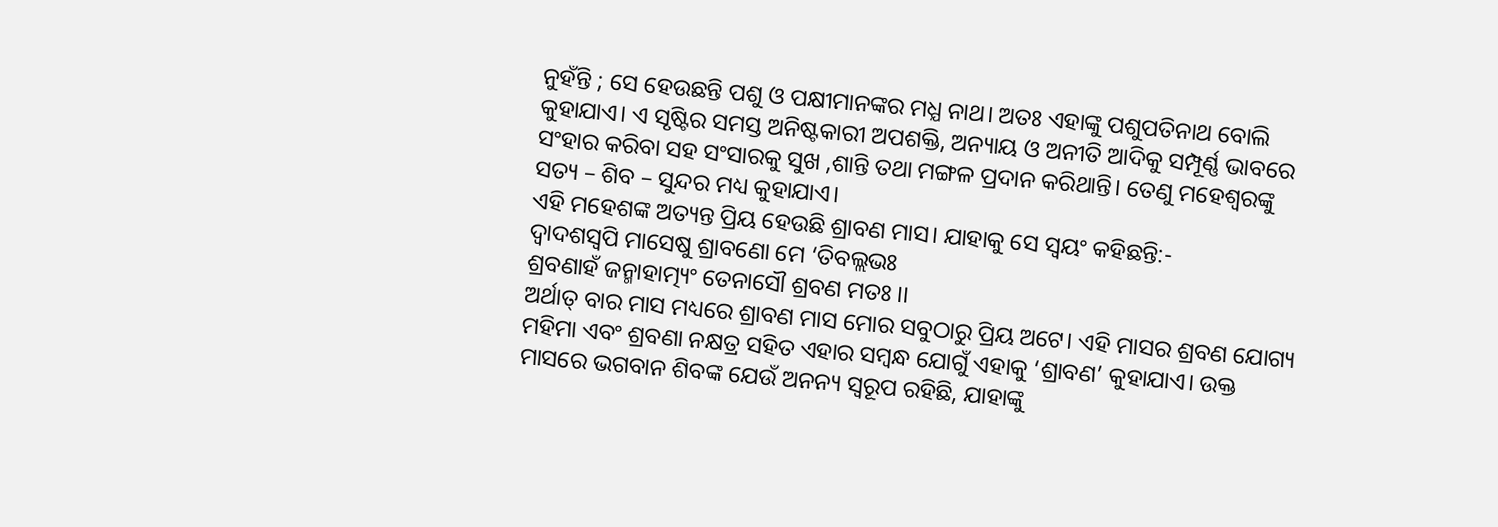ନୁହଁନ୍ତି ; ସେ ହେଉଛନ୍ତି ପଶୁ ଓ ପକ୍ଷୀମାନଙ୍କର ମଧ୍ଯ ନାଥ। ଅତଃ ଏହାଙ୍କୁ ପଶୁପତିନାଥ ବୋଲି କୁହାଯାଏ। ଏ ସୃଷ୍ଟିର ସମସ୍ତ ଅନିଷ୍ଟକାରୀ ଅପଶକ୍ତି, ଅନ୍ୟାୟ ଓ ଅନୀତି ଆଦିକୁ ସମ୍ପୂର୍ଣ୍ଣ ଭାବରେ ସଂହାର କରିବା ସହ ସଂସାରକୁ ସୁଖ ,ଶାନ୍ତି ତଥା ମଙ୍ଗଳ ପ୍ରଦାନ କରିଥାନ୍ତି। ତେଣୁ ମହେଶ୍ୱରଙ୍କୁ ସତ୍ୟ – ଶିବ – ସୁନ୍ଦର ମଧ୍ୟ କୁହାଯାଏ।
ଏହି ମହେଶଙ୍କ ଅତ୍ୟନ୍ତ ପ୍ରିୟ ହେଉଛି ଶ୍ରାବଣ ମାସ। ଯାହାକୁ ସେ ସ୍ୱୟଂ କହିଛନ୍ତି:-
ଦ୍ୱାଦଶସ୍ୱପି ମାସେଷୁ ଶ୍ରାବଣୋ ମେ ‘ତିବଲ୍ଲଭଃ
ଶ୍ରବଣାହଁ ଜନ୍ମାହାତ୍ମ୍ୟଂ ତେନାସୌ ଶ୍ରବଣ ମତଃ ।।
ଅର୍ଥାତ୍ ବାର ମାସ ମଧ୍ୟରେ ଶ୍ରାବଣ ମାସ ମୋର ସବୁଠାରୁ ପ୍ରିୟ ଅଟେ। ଏହି ମାସର ଶ୍ରବଣ ଯୋଗ୍ୟ ମହିମା ଏବଂ ଶ୍ରବଣା ନକ୍ଷତ୍ର ସହିତ ଏହାର ସମ୍ବନ୍ଧ ଯୋଗୁଁ ଏହାକୁ ‘ଶ୍ରାବଣ’ କୁହାଯାଏ। ଉକ୍ତ ମାସରେ ଭଗବାନ ଶିବଙ୍କ ଯେଉଁ ଅନନ୍ୟ ସ୍ଵରୂପ ରହିଛି, ଯାହାଙ୍କୁ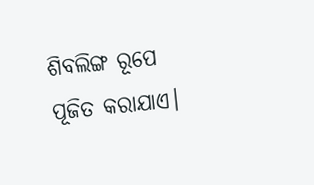ଶିବଲିଙ୍ଗ ରୂପେ ପୂଜିତ କରାଯାଏ।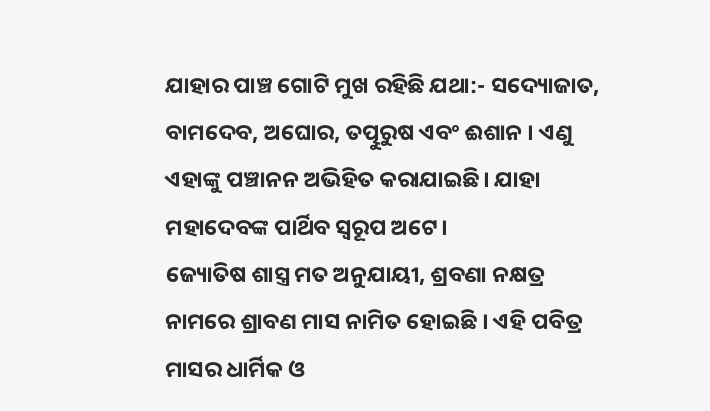ଯାହାର ପାଞ୍ଚ ଗୋଟି ମୁଖ ରହିଛି ଯଥା:- ସଦ୍ୟୋଜାତ, ବାମଦେବ, ଅଘୋର, ତତ୍ପୁରୁଷ ଏବଂ ଈଶାନ । ଏଣୁ ଏହାଙ୍କୁ ପଞ୍ଚାନନ ଅଭିହିତ କରାଯାଇଛି। ଯାହା ମହାଦେବଙ୍କ ପାର୍ଥିବ ସ୍ୱରୂପ ଅଟେ।
ଜ୍ୟୋତିଷ ଶାସ୍ତ୍ର ମତ ଅନୁଯାୟୀ, ଶ୍ରବଣା ନକ୍ଷତ୍ର ନାମରେ ଶ୍ରାବଣ ମାସ ନାମିତ ହୋଇଛି । ଏହି ପବିତ୍ର ମାସର ଧାର୍ମିକ ଓ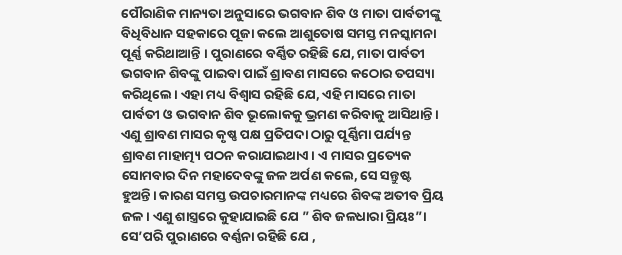ପୌରାଣିକ ମାନ୍ୟତା ଅନୁସାରେ ଭଗବାନ ଶିବ ଓ ମାତା ପାର୍ବତୀଙ୍କୁ ବିଧିବିଧାନ ସହକାରେ ପୂଜା କଲେ ଆଶୁତୋଷ ସମସ୍ତ ମନସ୍କାମନା ପୂର୍ଣ୍ଣ କରିଥାଆନ୍ତି । ପୁରାଣରେ ବର୍ଣ୍ଣିତ ରହିଛି ଯେ, ମାତା ପାର୍ବତୀ ଭଗବାନ ଶିବଙ୍କୁ ପାଇବା ପାଇଁ ଶ୍ରାବଣ ମାସରେ କଠୋର ତପସ୍ୟା କରିଥିଲେ। ଏହା ମଧ୍ୟ ବିଶ୍ବାସ ରହିଛି ଯେ, ଏହି ମାସରେ ମାତା ପାର୍ବତୀ ଓ ଭଗବାନ ଶିବ ଭୂଲୋକକୁ ଭ୍ରମଣ କରିବାକୁ ଆସିଥାନ୍ତି। ଏଣୁ ଶ୍ରାବଣ ମାସର କୃଷ୍ଣ ପକ୍ଷ ପ୍ରତିପଦା ଠାରୁ ପୂର୍ଣ୍ଣିମା ପର୍ଯ୍ୟନ୍ତ ଶ୍ରାବଣ ମାହାତ୍ମ୍ୟ ପଠନ କରାଯାଇଥାଏ। ଏ ମାସର ପ୍ରତ୍ୟେକ ସୋମବାର ଦିନ ମହାଦେବଙ୍କୁ ଜଳ ଅର୍ପଣ କଲେ, ସେ ସନ୍ତୁଷ୍ଟ ହୁଅନ୍ତି। କାରଣ ସମସ୍ତ ଉପଚାରମାନଙ୍କ ମଧ୍ୟରେ ଶିବଙ୍କ ଅତୀବ ପ୍ରିୟ ଜଳ। ଏଣୁ ଶାସ୍ତ୍ରରେ କୁହାଯାଇଛି ଯେ ” ଶିବ ଜଳଧାରା ପ୍ରିୟଃ”। ସେ’ପରି ପୁରାଣରେ ବର୍ଣ୍ଣନା ରହିଛି ଯେ ,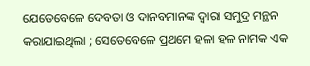ଯେତେବେଳେ ଦେବତା ଓ ଦାନବମାନଙ୍କ ଦ୍ୱାରା ସମୁଦ୍ର ମନ୍ଥନ କରାଯାଇଥିଲା ; ସେତେବେଳେ ପ୍ରଥମେ ହଳା ହଳ ନାମକ ଏକ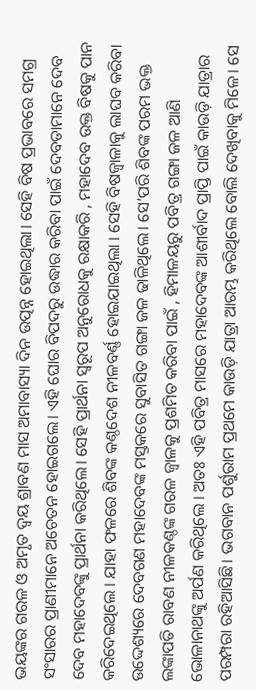ଭୟଙ୍କର ଗରଳ ଓ ଅମୃତ ଦ୍ବୟ ଶ୍ରାବଣ ମାସ ଅମାବାସ୍ୟା ଦିନ ଉତ୍ପନ୍ନ ହୋଇଥିଲା। ସେହି ବିଷ ପ୍ରଭାବରେ ସମଗ୍ର ସଂସାରର ପ୍ରାଣୀମାନେ ଅଚେତନ ହୋଇଗଲେ। ଏହି ଘୋର ବିପଦରୁ ଉଦ୍ଧାର କରିବା ପାଇଁ ଦେବତାମାନେ ଦେବ ଦେବ ମହାଦେବଙ୍କୁ ପ୍ରାର୍ଥନା କରିଥିଲେ। ସେହି ପ୍ରାର୍ଥନା ସ୍ୱରୂପ ଅନୁରୋଧକୁ ରକ୍ଷାକରି , ମହାଦେବ ଉକ୍ତ ବିଷକୁ ପାନ କରିଦେଇଥିଲେ । ଯାହା ଫଳରେ ଶିବଙ୍କ କଣ୍ଠଦେଶ ନୀଳବର୍ଣ୍ଣ ହୋଇଯାଇଥିଲା । ସେହି ବିଷଜ୍ୱାଳାକୁ ଲାଘବ କରିବା ଉଦ୍ଦେଶ୍ୟରେ ଦେବଗଣ ମହାଦେବଙ୍କ ମସ୍ତକରେ ସୁବାସିତ ଗଙ୍ଗା ଜଳ ଢାଳିଥିଲେ। ସେ’ପରି ଶିବଙ୍କ ପରମ ଭକ୍ତ ଲଙ୍କାପତି ରାବଣ ନୀଳକଣ୍ଠଙ୍କ ଗରଳ ଜ୍ୱାଳକୁ ପ୍ରଶମିତ କରିବା ପାଇଁ , ହିମାଳୟରୁ ପବିତ୍ର ଗଙ୍ଗା ଜଳ ଆଣି ଭୋଳାନାଥଙ୍କୁ ଅର୍ପଣ କରିଥିଲେ । ଅତଃ ଏହି ପବିତ୍ର ମାସରେ ମହାଦେବଙ୍କ ଆଶୀର୍ବାଦ ପ୍ରାପ୍ତି ପାଇଁ କାଉଡ଼ି ଯାତ୍ରାର ପରମ୍ପରା ରହିଆସିଛି। ଭଗବାନ ପର୍ଶୁରାମ ପ୍ରଥମେ କାଉଡ଼ି ଯାତ୍ରା ଆରମ୍ଭ କରିଥିଲେ ବୋଲି ଦେଖିବାକୁ ମିଳେ। ସେ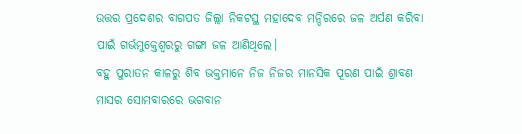ଉତ୍ତର ପ୍ରଦେଶର ବାଗପତ ଜିଲ୍ଲା ନିକଟସ୍ଥ ମହାଦେବ ମନ୍ଦିରରେ ଜଳ ଅର୍ପଣ କରିବା ପାଇଁ ଗର୍ଭମୁକ୍ତେଶ୍ୱରରୁ ଗଙ୍ଗା ଜଳ ଆଣିଥିଲେ।
ବହୁ ପୁରାତନ କାଳରୁ ଶିବ ଭକ୍ତମାନେ ନିଜ ନିଜର ମାନସିକ ପୂରଣ ପାଇଁ ଶ୍ରାବଣ ମାସର ସୋମବାରରେ ଭଗବାନ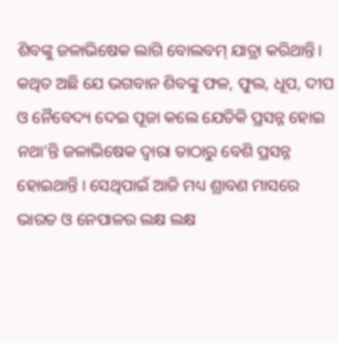ଶିବଙ୍କୁ ଜଳାଭିଷେକ ଲାଗି ବୋଲବମ୍ ଯାତ୍ରା କରିଥାନ୍ତି। କଥିତ ଅଛି ଯେ ଭଗବାନ ଶିବଙ୍କୁ ଫଳ, ଫୁଲ, ଧୂପ, ଦୀପ ଓ ନୈବେଦ୍ୟ ଦେଇ ପୂଜା କଲେ ଯେତିକି ପ୍ରସନ୍ନ ହୋଇ ନଥା’ନ୍ତି ଜଳାଭିଷେକ ଦ୍ୱାରା ତାଠାରୁ ବେଶି ପ୍ରସନ୍ନ ହୋଇଥାନ୍ତି । ସେଥିପାଇଁ ଆଜି ମଧ୍ୟ ଶ୍ରାବଣ ମାସରେ ଭାରତ ଓ ନେପାଳର ଲକ୍ଷ ଲକ୍ଷ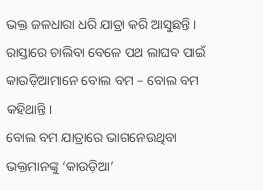ଭକ୍ତ ଜଳଧାରା ଧରି ଯାତ୍ରା କରି ଆସୁଛନ୍ତି । ରାସ୍ତାରେ ଚାଲିବା ବେଳେ ପଥ ଲାଘବ ପାଇଁ କାଉଡ଼ିଆମାନେ ବୋଲ ବମ – ବୋଲ ବମ କହିଥାନ୍ତି।
ବୋଲ ବମ ଯାତ୍ରାରେ ଭାଗନେଉଥିବା ଭକ୍ତମାନଙ୍କୁ ‘କାଉଡ଼ିଆ’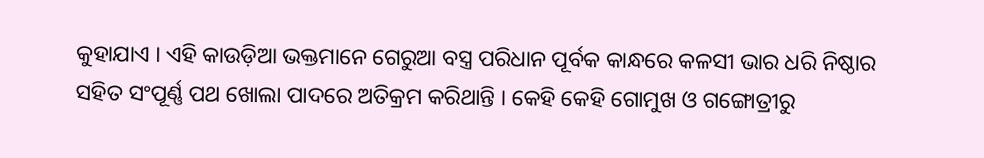କୁହାଯାଏ । ଏହି କାଉଡ଼ିଆ ଭକ୍ତମାନେ ଗେରୁଆ ବସ୍ତ୍ର ପରିଧାନ ପୂର୍ବକ କାନ୍ଧରେ କଳସୀ ଭାର ଧରି ନିଷ୍ଠାର ସହିତ ସଂପୂର୍ଣ୍ଣ ପଥ ଖୋଲା ପାଦରେ ଅତିକ୍ରମ କରିଥାନ୍ତି । କେହି କେହି ଗୋମୁଖ ଓ ଗଙ୍ଗୋତ୍ରୀରୁ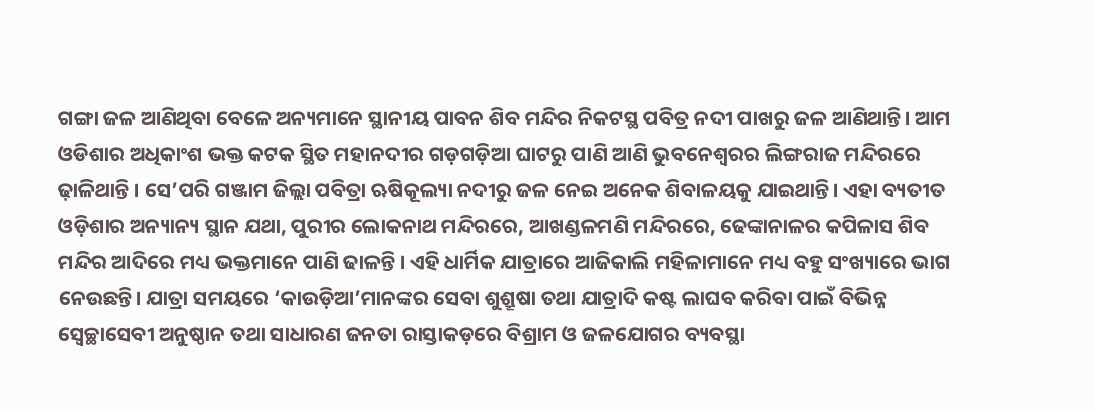ଗଙ୍ଗା ଜଳ ଆଣିଥିବା ବେଳେ ଅନ୍ୟମାନେ ସ୍ଥାନୀୟ ପାବନ ଶିବ ମନ୍ଦିର ନିକଟସ୍ଥ ପବିତ୍ର ନଦୀ ପାଖରୁ ଜଳ ଆଣିଥାନ୍ତି। ଆମ ଓଡିଶାର ଅଧିକାଂଶ ଭକ୍ତ କଟକ ସ୍ଥିତ ମହାନଦୀର ଗଡ଼ଗଡ଼ିଆ ଘାଟରୁ ପାଣି ଆଣି ଭୁବନେଶ୍ୱରର ଲିଙ୍ଗରାଜ ମନ୍ଦିରରେ ଢ଼ାଳିଥାନ୍ତି । ସେ’ପରି ଗଞ୍ଜାମ ଜିଲ୍ଲା ପବିତ୍ରା ଋଷିକୂଲ୍ୟା ନଦୀରୁ ଜଳ ନେଇ ଅନେକ ଶିବାଳୟକୁ ଯାଇଥାନ୍ତି। ଏହା ବ୍ୟତୀତ ଓଡ଼ିଶାର ଅନ୍ୟାନ୍ୟ ସ୍ଥାନ ଯଥା, ପୁରୀର ଲୋକନାଥ ମନ୍ଦିରରେ, ଆଖଣ୍ଡଳମଣି ମନ୍ଦିରରେ, ଢେଙ୍କାନାଳର କପିଳାସ ଶିବ ମନ୍ଦିର ଆଦିରେ ମଧ୍ୟ ଭକ୍ତମାନେ ପାଣି ଢାଳନ୍ତି । ଏହି ଧାର୍ମିକ ଯାତ୍ରାରେ ଆଜିକାଲି ମହିଳାମାନେ ମଧ୍ୟ ବହୁ ସଂଖ୍ୟାରେ ଭାଗ ନେଉଛନ୍ତି। ଯାତ୍ରା ସମୟରେ ‘କାଉଡ଼ିଆ’ମାନଙ୍କର ସେବା ଶୁଶ୍ରୂଷା ତଥା ଯାତ୍ରାଦି କଷ୍ଟ ଲାଘବ କରିବା ପାଇଁ ବିଭିନ୍ନ ସ୍ୱେଚ୍ଛାସେବୀ ଅନୁଷ୍ଠାନ ତଥା ସାଧାରଣ ଜନତା ରାସ୍ତାକଡ଼ରେ ବିଶ୍ରାମ ଓ ଜଳଯୋଗର ବ୍ୟବସ୍ଥା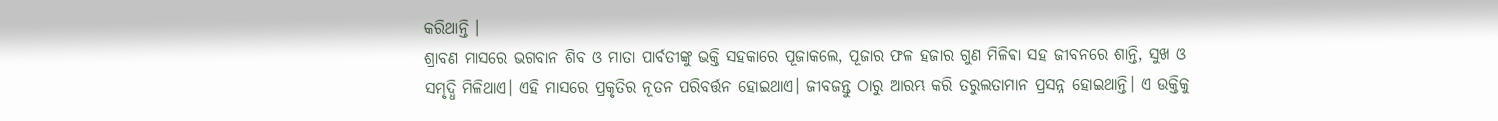କରିଥାନ୍ତି ।
ଶ୍ରାବଣ ମାସରେ ଭଗବାନ ଶିବ ଓ ମାତା ପାର୍ବତୀଙ୍କୁ ଭକ୍ତି ସହକାରେ ପୂଜାକଲେ, ପୂଜାର ଫଳ ହଜାର ଗୁଣ ମିଳିଵା ସହ ଜୀବନରେ ଶାନ୍ତି, ସୁଖ ଓ ସମୃଦ୍ଧି ମିଳିଥାଏ। ଏହି ମାସରେ ପ୍ରକୃତିର ନୂତନ ପରିବର୍ତ୍ତନ ହୋଇଥାଏ। ଜୀବଜନ୍ତୁ ଠାରୁ ଆରମ୍ଭ କରି ତରୁଲତାମାନ ପ୍ରସନ୍ନ ହୋଇଥାନ୍ତି। ଏ ଉକ୍ତିକୁ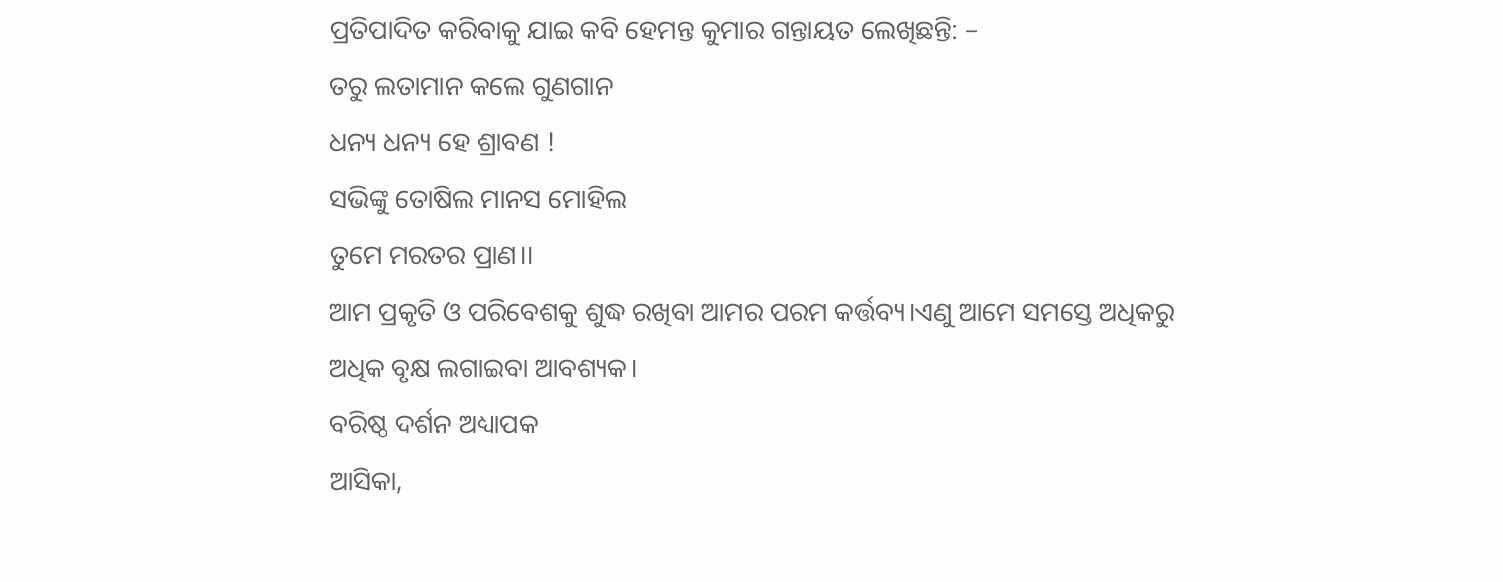ପ୍ରତିପାଦିତ କରିବାକୁ ଯାଇ କବି ହେମନ୍ତ କୁମାର ଗନ୍ତାୟତ ଲେଖିଛନ୍ତି: –
ତରୁ ଲତାମାନ କଲେ ଗୁଣଗାନ
ଧନ୍ୟ ଧନ୍ୟ ହେ ଶ୍ରାବଣ !
ସଭିଙ୍କୁ ତୋଷିଲ ମାନସ ମୋହିଲ
ତୁମେ ମରତର ପ୍ରାଣ।।
ଆମ ପ୍ରକୃତି ଓ ପରିବେଶକୁ ଶୁଦ୍ଧ ରଖିବା ଆମର ପରମ କର୍ତ୍ତବ୍ୟ।ଏଣୁ ଆମେ ସମସ୍ତେ ଅଧିକରୁ ଅଧିକ ବୃକ୍ଷ ଲଗାଇବା ଆବଶ୍ୟକ।
ବରିଷ୍ଠ ଦର୍ଶନ ଅଧ୍ୟାପକ
ଆସିକା,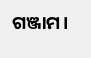ଗଞ୍ଜାମ।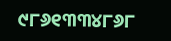୯୮୬୧୩୩୪୮୬୮